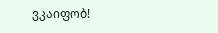ვკაიფობ!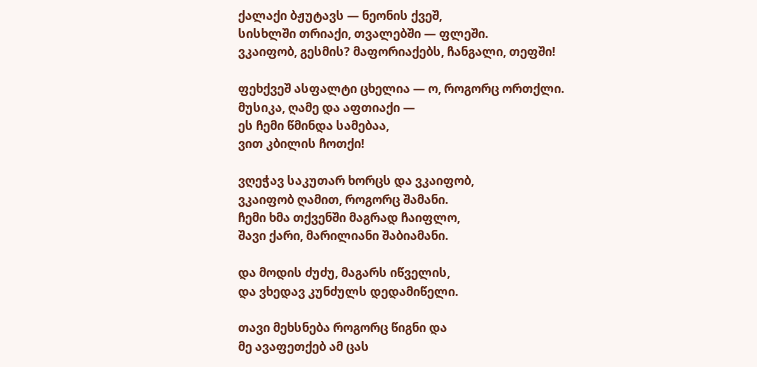ქალაქი ბჟუტავს — ნეონის ქვეშ,
სისხლში თრიაქი, თვალებში — ფლეში.
ვკაიფობ, გესმის? მაფორიაქებს, ჩანგალი, თეფში!

ფეხქვეშ ასფალტი ცხელია — ო, როგორც ორთქლი.
მუსიკა, ღამე და აფთიაქი —
ეს ჩემი წმინდა სამებაა,
ვით კბილის ჩოთქი!

ვღეჭავ საკუთარ ხორცს და ვკაიფობ,
ვკაიფობ ღამით, როგორც შამანი.
ჩემი ხმა თქვენში მაგრად ჩაიფლო,
შავი ქარი, მარილიანი შაბიამანი.

და მოდის ძუძუ, მაგარს იწველის,
და ვხედავ კუნძულს დედამიწელი.

თავი მეხსნება როგორც წიგნი და
მე ავაფეთქებ ამ ცას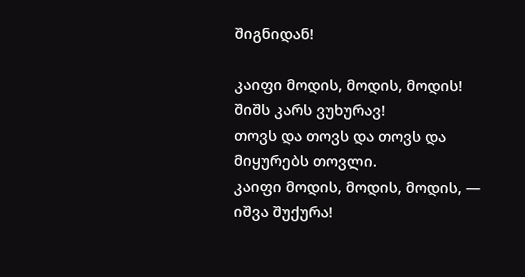შიგნიდან!

კაიფი მოდის, მოდის, მოდის!
შიშს კარს ვუხურავ!
თოვს და თოვს და თოვს და
მიყურებს თოვლი.
კაიფი მოდის, მოდის, მოდის, —
იშვა შუქურა!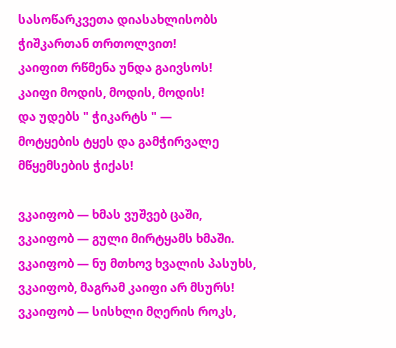სასოწარკვეთა დიასახლისობს
ჭიშკართან თრთოლვით!
კაიფით რწმენა უნდა გაივსოს!
კაიფი მოდის, მოდის, მოდის!
და უდებს " ჭიკარტს " —
მოტყების ტყეს და გამჭირვალე
მწყემსების ჭიქას!

ვკაიფობ — ხმას ვუშვებ ცაში,
ვკაიფობ — გული მირტყამს ხმაში.
ვკაიფობ — ნუ მთხოვ ხვალის პასუხს,
ვკაიფობ, მაგრამ კაიფი არ მსურს!
ვკაიფობ — სისხლი მღერის როკს,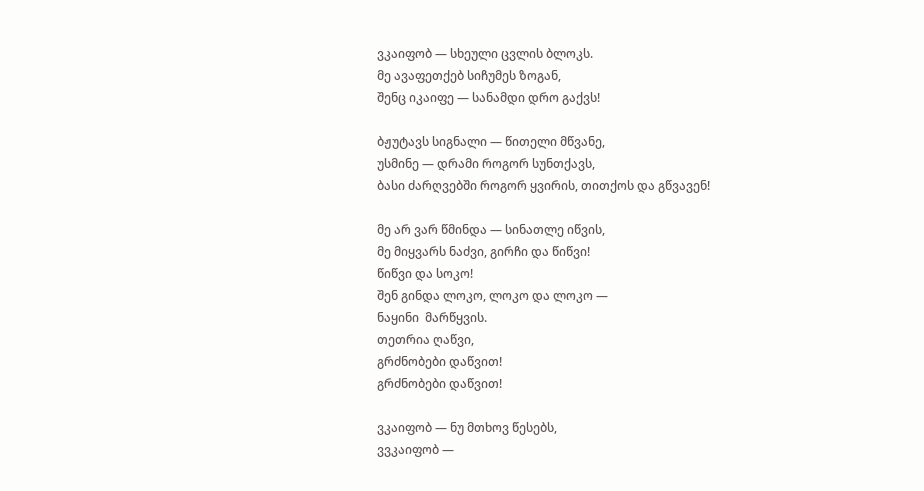ვკაიფობ — სხეული ცვლის ბლოკს.
მე ავაფეთქებ სიჩუმეს ზოგან,
შენც იკაიფე — სანამდი დრო გაქვს!

ბჟუტავს სიგნალი — წითელი მწვანე,
უსმინე — დრამი როგორ სუნთქავს,
ბასი ძარღვებში როგორ ყვირის, თითქოს და გწვავენ!

მე არ ვარ წმინდა — სინათლე იწვის,
მე მიყვარს ნაძვი, გირჩი და წიწვი!
წიწვი და სოკო!
შენ გინდა ლოკო, ლოკო და ლოკო —
ნაყინი  მარწყვის.
თეთრია ღაწვი,
გრძნობები დაწვით!
გრძნობები დაწვით!

ვკაიფობ — ნუ მთხოვ წესებს,
ვვკაიფობ —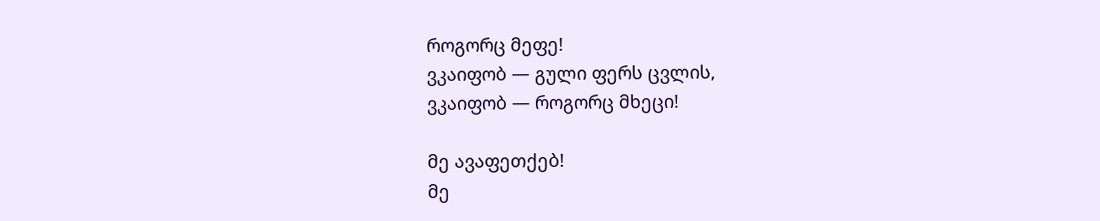როგორც მეფე!
ვკაიფობ — გული ფერს ცვლის,
ვკაიფობ — როგორც მხეცი!

მე ავაფეთქებ!
მე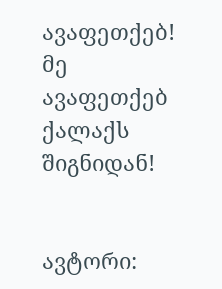ავაფეთქებ!
მე ავაფეთქებ ქალაქს შიგნიდან!


ავტორი: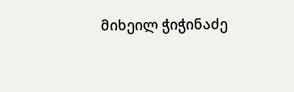მიხეილ ჭიჭინაძე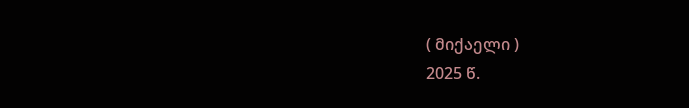( მიქაელი )
2025 წ.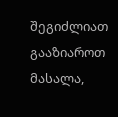შეგიძლიათ გააზიაროთ მასალა,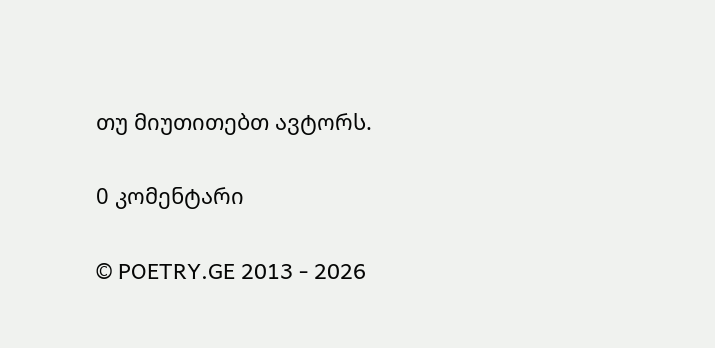თუ მიუთითებთ ავტორს.

0 კომენტარი

© POETRY.GE 2013 - 2026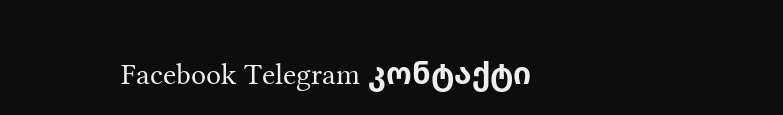Facebook Telegram კონტაქტი